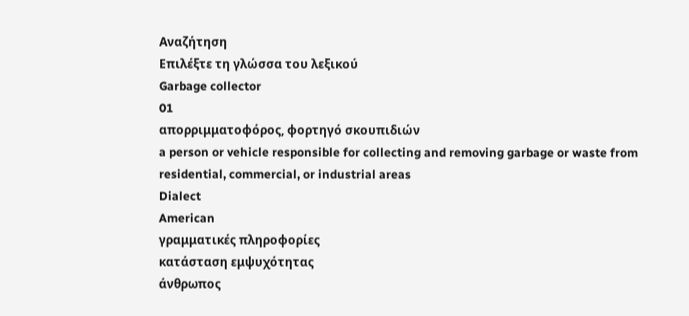Αναζήτηση
Επιλέξτε τη γλώσσα του λεξικού
Garbage collector
01
απορριμματοφόρος, φορτηγό σκουπιδιών
a person or vehicle responsible for collecting and removing garbage or waste from residential, commercial, or industrial areas
Dialect
American
γραμματικές πληροφορίες
κατάσταση εμψυχότητας
άνθρωπος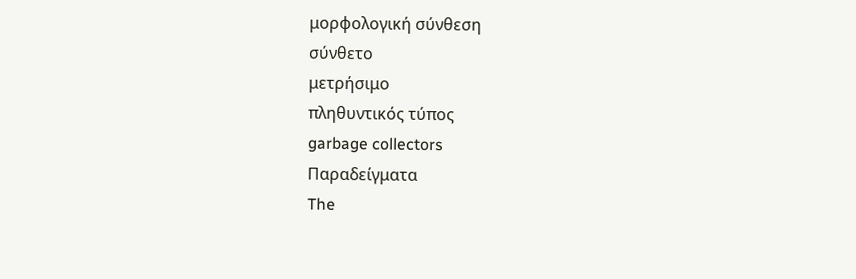μορφολογική σύνθεση
σύνθετο
μετρήσιμο
πληθυντικός τύπος
garbage collectors
Παραδείγματα
The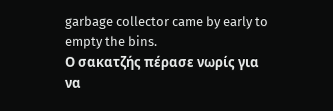garbage collector came by early to empty the bins.
Ο σακατζής πέρασε νωρίς για να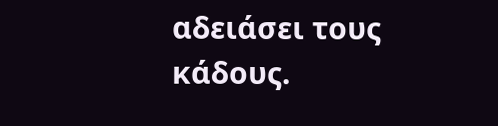αδειάσει τους κάδους.